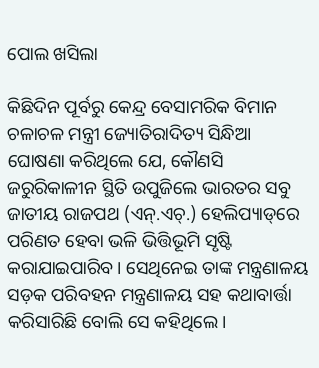ପୋଲ ଖସିଲା

କିଛିଦିନ ପୂର୍ବରୁ କେନ୍ଦ୍ର ବେସାମରିକ ବିମାନ ଚଳାଚଳ ମନ୍ତ୍ରୀ ଜ୍ୟୋତିରାଦିତ୍ୟ ସିନ୍ଧିଆ ଘୋଷଣା କରିଥିଲେ ଯେ, କୌଣସି ଜରୁରିକାଳୀନ ସ୍ଥିତି ଉପୁଜିଲେ ଭାରତର ସବୁ ଜାତୀୟ ରାଜପଥ (ଏନ୍‌.ଏଚ୍‌.) ହେଲିପ୍ୟାଡ୍‌ରେ ପରିଣତ ହେବା ଭଳି ଭିତ୍ତିଭୂମି ସୃଷ୍ଟି କରାଯାଇପାରିବ। ସେଥିନେଇ ତାଙ୍କ ମନ୍ତ୍ରଣାଳୟ ସଡ଼କ ପରିବହନ ମନ୍ତ୍ରଣାଳୟ ସହ କଥାବାର୍ତ୍ତା କରିସାରିଛି ବୋଲି ସେ କହିଥିଲେ।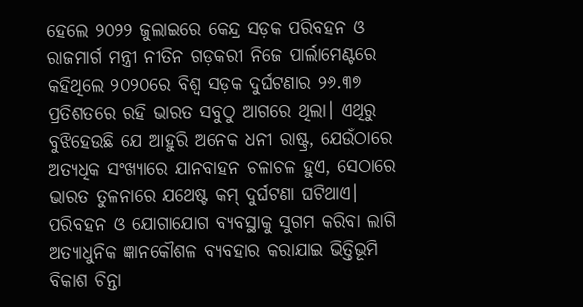ହେଲେ ୨୦୨୨ ଜୁଲାଇରେ କେନ୍ଦ୍ର ସଡ଼କ ପରିବହନ ଓ ରାଜମାର୍ଗ ମନ୍ତ୍ରୀ ନୀତିନ ଗଡ଼କରୀ ନିଜେ ପାର୍ଲାମେଣ୍ଟରେ କହିଥିଲେ ୨୦୨୦ରେ ବିଶ୍ୱ ସଡ଼କ ଦୁର୍ଘଟଣାର ୨୬.୩୭ ପ୍ରତିଶତରେ ରହି ଭାରତ ସବୁଠୁ ଆଗରେ ଥିଲା। ଏଥିରୁ ବୁଝିହେଉଛି ଯେ ଆହୁରି ଅନେକ ଧନୀ ରାଷ୍ଟ୍ର, ଯେଉଁଠାରେ ଅତ୍ୟଧିକ ସଂଖ୍ୟାରେ ଯାନବାହନ ଚଳାଚଳ ହୁଏ, ସେଠାରେ ଭାରତ ତୁଳନାରେ ଯଥେଷ୍ଟ କମ୍‌ ଦୁର୍ଘଟଣା ଘଟିଥାଏ। ପରିବହନ ଓ ଯୋଗାଯୋଗ ବ୍ୟବସ୍ଥାକୁ ସୁଗମ କରିବା ଲାଗି ଅତ୍ୟାଧୁନିକ ଜ୍ଞାନକୌଶଳ ବ୍ୟବହାର କରାଯାଇ ଭିତ୍ତିଭୂମି ବିକାଶ ଚିନ୍ତା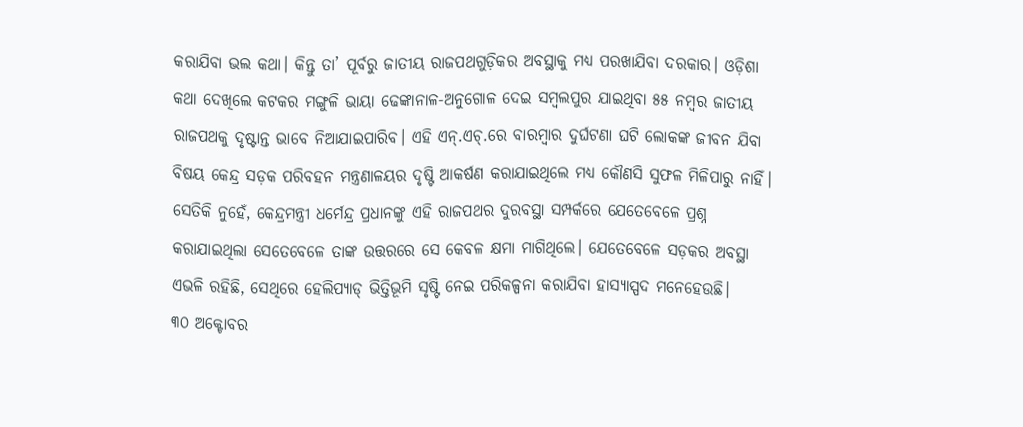କରାଯିବା ଭଲ କଥା। କିନ୍ତୁ ତା’ ପୂର୍ବରୁ ଜାତୀୟ ରାଜପଥଗୁଡ଼ିକର ଅବସ୍ଥାକୁ ମଧ୍ୟ ପରଖାଯିବା ଦରକାର। ଓଡ଼ିଶା କଥା ଦେଖିଲେ କଟକର ମଙ୍ଗୁଳି ଭାୟା ଢେଙ୍କାନାଳ-ଅନୁଗୋଳ ଦେଇ ସମ୍ବଲପୁର ଯାଇଥିବା ୫୫ ନମ୍ବର ଜାତୀୟ ରାଜପଥକୁ ଦୃଷ୍ଟାନ୍ତ ଭାବେ ନିଆଯାଇପାରିବ। ଏହି ଏନ୍‌.ଏଚ୍‌.ରେ ବାରମ୍ବାର ଦୁର୍ଘଟଣା ଘଟି ଲୋକଙ୍କ ଜୀବନ ଯିବା ବିଷୟ କେନ୍ଦ୍ର ସଡ଼କ ପରିବହନ ମନ୍ତ୍ରଣାଳୟର ଦୃଷ୍ଟି ଆକର୍ଷଣ କରାଯାଇଥିଲେ ମଧ୍ୟ କୌଣସି ସୁଫଳ ମିଳିପାରୁ ନାହିଁ। ସେତିକି ନୁହେଁ, କେନ୍ଦ୍ରମନ୍ତ୍ରୀ ଧର୍ମେନ୍ଦ୍ର ପ୍ରଧାନଙ୍କୁ ଏହି ରାଜପଥର ଦୁରବସ୍ଥା ସମ୍ପର୍କରେ ଯେତେବେଳେ ପ୍ରଶ୍ନ କରାଯାଇଥିଲା ସେତେବେଳେ ତାଙ୍କ ଉତ୍ତରରେ ସେ କେବଳ କ୍ଷମା ମାଗିଥିଲେ। ଯେତେବେଳେ ସଡ଼କର ଅବସ୍ଥା ଏଭଳି ରହିଛି, ସେଥିରେ ହେଲିପ୍ୟାଡ୍‌ ଭିତ୍ତିଭୂମି ସୃଷ୍ଟି ନେଇ ପରିକଳ୍ପନା କରାଯିବା ହାସ୍ୟାସ୍ପଦ ମନେହେଉଛି।
୩୦ ଅକ୍ଟୋବର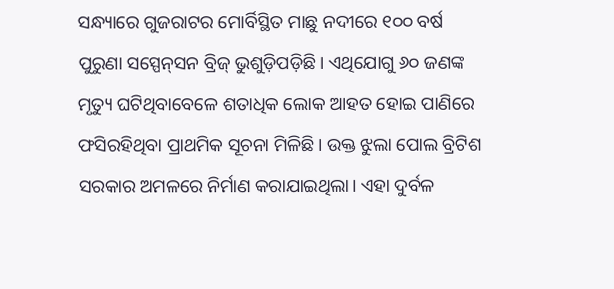ସନ୍ଧ୍ୟାରେ ଗୁଜରାଟର ମୋର୍ବିସ୍ଥିତ ମାଛୁ ନଦୀରେ ୧୦୦ ବର୍ଷ ପୁରୁଣା ସସ୍ପେନ୍‌ସନ ବ୍ରିଜ୍‌ ଭୁଶୁଡ଼ିପଡ଼ିଛି। ଏଥିଯୋଗୁ ୬୦ ଜଣଙ୍କ ମୃତ୍ୟୁ ଘଟିଥିବାବେଳେ ଶତାଧିକ ଲୋକ ଆହତ ହୋଇ ପାଣିରେ ଫସିରହିଥିବା ପ୍ରାଥମିକ ସୂଚନା ମିଳିଛି। ଉକ୍ତ ଝୁଲା ପୋଲ ବ୍ରିଟିଶ ସରକାର ଅମଳରେ ନିର୍ମାଣ କରାଯାଇଥିଲା। ଏହା ଦୁର୍ବଳ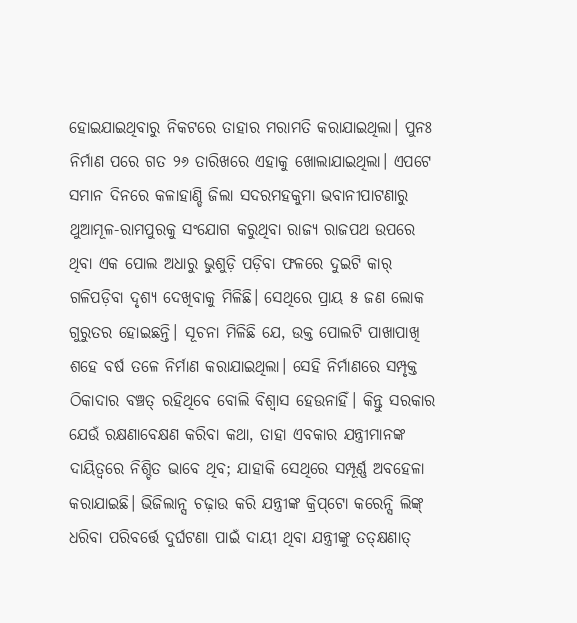ହୋଇଯାଇଥିବାରୁ ନିକଟରେ ତାହାର ମରାମତି କରାଯାଇଥିଲା। ପୁନଃ ନିର୍ମାଣ ପରେ ଗତ ୨୬ ତାରିଖରେ ଏହାକୁ ଖୋଲାଯାଇଥିଲା। ଏପଟେ ସମାନ ଦିନରେ କଳାହାଣ୍ଡି ଜିଲା ସଦରମହକୁମା ଭବାନୀପାଟଣାରୁ ଥୁଆମୂଳ-ରାମପୁରକୁ ସଂଯୋଗ କରୁଥିବା ରାଜ୍ୟ ରାଜପଥ ଉପରେ ଥିବା ଏକ ପୋଲ ଅଧାରୁ ଭୁଶୁଡ଼ି ପଡ଼ିବା ଫଳରେ ଦୁଇଟି କାର୍‌ ଗଳିପଡ଼ିବା ଦୃଶ୍ୟ ଦେଖିବାକୁ ମିଳିଛି। ସେଥିରେ ପ୍ରାୟ ୫ ଜଣ ଲୋକ ଗୁରୁତର ହୋଇଛନ୍ତି। ସୂଚନା ମିଳିଛି ଯେ, ଉକ୍ତ ପୋଲଟି ପାଖାପାଖି ଶହେ ବର୍ଷ ତଳେ ନିର୍ମାଣ କରାଯାଇଥିଲା। ସେହି ନିର୍ମାଣରେ ସମ୍ପୃକ୍ତ ଠିକାଦାର ବଞ୍ଚତ୍ ରହିଥିବେ ବୋଲି ବିଶ୍ୱାସ ହେଉନାହିଁ। କିନ୍ତୁ ସରକାର ଯେଉଁ ରକ୍ଷଣାବେକ୍ଷଣ କରିବା କଥା, ତାହା ଏବକାର ଯନ୍ତ୍ରୀମାନଙ୍କ ଦାୟିତ୍ୱରେ ନିଶ୍ଚିତ ଭାବେ ଥିବ; ଯାହାକି ସେଥିରେ ସମ୍ପୂର୍ଣ୍ଣ ଅବହେଳା କରାଯାଇଛି। ଭିଜିଲାନ୍ସ ଚଢ଼ାଉ କରି ଯନ୍ତ୍ରୀଙ୍କ କ୍ରିପ୍‌ଟୋ କରେନ୍ସି ଲିଙ୍କ୍‌ ଧରିବା ପରିବର୍ତ୍ତେ ଦୁର୍ଘଟଣା ପାଇଁ ଦାୟୀ ଥିବା ଯନ୍ତ୍ରୀଙ୍କୁ ତତ୍‌କ୍ଷଣାତ୍‌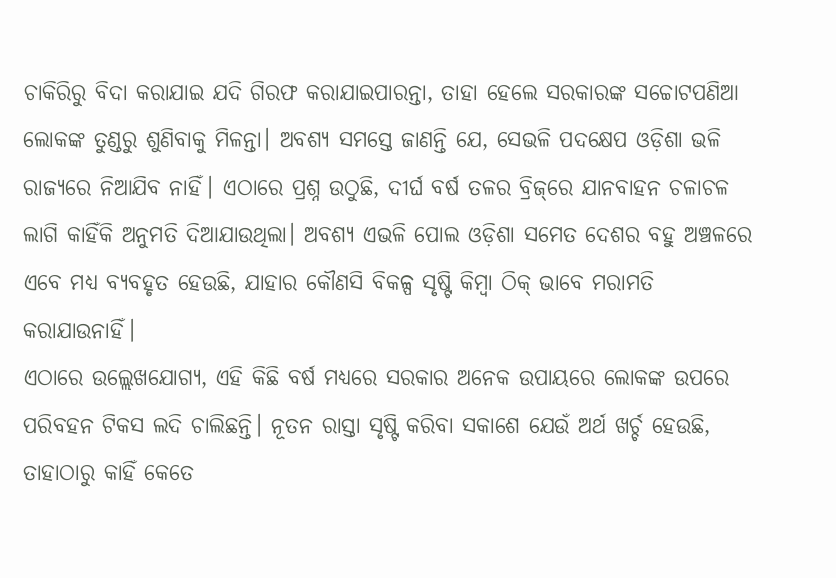ଚାକିରିରୁ ବିଦା କରାଯାଇ ଯଦି ଗିରଫ କରାଯାଇପାରନ୍ତା, ତାହା ହେଲେ ସରକାରଙ୍କ ସଚ୍ଚୋଟପଣିଆ ଲୋକଙ୍କ ତୁଣ୍ଡରୁ ଶୁଣିବାକୁ ମିଳନ୍ତା। ଅବଶ୍ୟ ସମସ୍ତେ ଜାଣନ୍ତି ଯେ, ସେଭଳି ପଦକ୍ଷେପ ଓଡ଼ିଶା ଭଳି ରାଜ୍ୟରେ ନିଆଯିବ ନାହିଁ। ଏଠାରେ ପ୍ରଶ୍ନ ଉଠୁଛି, ଦୀର୍ଘ ବର୍ଷ ତଳର ବ୍ରିଜ୍‌ରେ ଯାନବାହନ ଚଳାଚଳ ଲାଗି କାହିଁକି ଅନୁମତି ଦିଆଯାଉଥିଲା। ଅବଶ୍ୟ ଏଭଳି ପୋଲ ଓଡ଼ିଶା ସମେତ ଦେଶର ବହୁ ଅଞ୍ଚଳରେ ଏବେ ମଧ୍ୟ ବ୍ୟବହୃତ ହେଉଛି, ଯାହାର କୌଣସି ବିକଳ୍ପ ସୃଷ୍ଟି କିମ୍ବା ଠିକ୍‌ ଭାବେ ମରାମତି କରାଯାଉନାହିଁ।
ଏଠାରେ ଉଲ୍ଲେଖଯୋଗ୍ୟ, ଏହି କିଛି ବର୍ଷ ମଧ୍ୟରେ ସରକାର ଅନେକ ଉପାୟରେ ଲୋକଙ୍କ ଉପରେ ପରିବହନ ଟିକସ ଲଦି ଚାଲିଛନ୍ତି। ନୂତନ ରାସ୍ତା ସୃଷ୍ଟି କରିବା ସକାଶେ ଯେଉଁ ଅର୍ଥ ଖର୍ଚ୍ଚ ହେଉଛି, ତାହାଠାରୁ କାହିଁ କେତେ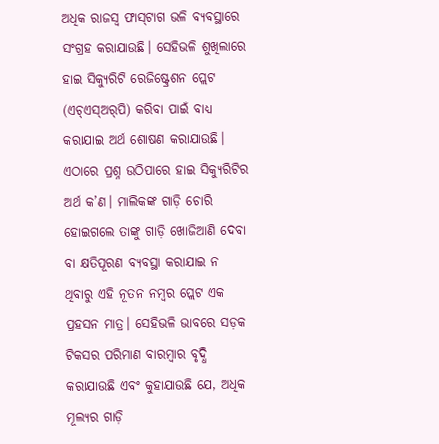ଅଧିକ ରାଜସ୍ବ ଫାସ୍‌ଟାଗ ଭଳି ବ୍ୟବସ୍ଥାରେ ସଂଗ୍ରହ କରାଯାଉଛି। ସେହିଭଳି ଶୁଖିଲାରେ ହାଇ ସିକ୍ୟୁରିଟି ରେଜିଷ୍ଟ୍ରେଶନ ପ୍ଲେଟ (ଏଚ୍‌ଏସ୍‌ଅର୍‌ପି) କରିବା ପାଇଁ ବାଧ୍ୟ କରାଯାଇ ଅର୍ଥ ଶୋଷଣ କରାଯାଉଛି। ଏଠାରେ ପ୍ରଶ୍ନ ଉଠିପାରେ ହାଇ ସିକ୍ୟୁରିଟିର ଅର୍ଥ କ’ଣ। ମାଲିକଙ୍କ ଗାଡ଼ି ଚୋରି ହୋଇଗଲେ ତାଙ୍କୁ ଗାଡ଼ି ଖୋଜିଆଣି ଦେବା ବା କ୍ଷତିପୂରଣ ବ୍ୟବସ୍ଥା କରାଯାଇ ନ ଥିବାରୁ ଏହି ନୂତନ ନମ୍ବର ପ୍ଲେଟ ଏକ ପ୍ରହସନ ମାତ୍ର। ସେହିଭଳି ଭାବରେ ସଡ଼କ ଟିକସର ପରିମାଣ ବାରମ୍ବାର ବୃଦ୍ଧି କରାଯାଉଛି ଏବଂ କୁହାଯାଉଛି ଯେ, ଅଧିକ ମୂଲ୍ୟର ଗାଡ଼ି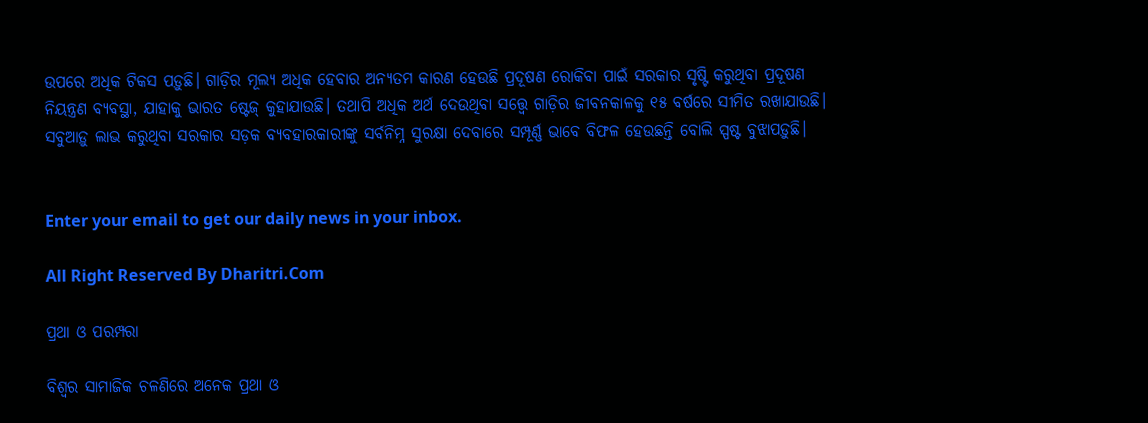ଉପରେ ଅଧିକ ଟିକସ ପଡ଼ୁଛି। ଗାଡ଼ିର ମୂଲ୍ୟ ଅଧିକ ହେବାର ଅନ୍ୟତମ କାରଣ ହେଉଛି ପ୍ରଦୂଷଣ ରୋକିବା ପାଇଁ ସରକାର ସୃଷ୍ଟି କରୁଥିବା ପ୍ରଦୂଷଣ ନିୟନ୍ତ୍ରଣ ବ୍ୟବସ୍ଥା, ଯାହାକୁ ଭାରତ ଷ୍ଟେଜ୍‌ କୁହାଯାଉଛି। ତଥାପି ଅଧିକ ଅର୍ଥ ଦେଉଥିବା ସତ୍ତ୍ୱେ ଗାଡ଼ିର ଜୀବନକାଳକୁ ୧୫ ବର୍ଷରେ ସୀମିତ ରଖାଯାଉଛି। ସବୁଆଡ଼ୁ ଲାଭ କରୁଥିବା ସରକାର ସଡ଼କ ବ୍ୟବହାରକାରୀଙ୍କୁ ସର୍ବନିମ୍ନ ସୁରକ୍ଷା ଦେବାରେ ସମ୍ପୂର୍ଣ୍ଣ ଭାବେ ବିଫଳ ହେଉଛନ୍ତି ବୋଲି ସ୍ପଷ୍ଟ ବୁଝାପଡ଼ୁଛି।


Enter your email to get our daily news in your inbox.

All Right Reserved By Dharitri.Com

ପ୍ରଥା ଓ ପରମ୍ପରା

ବିଶ୍ୱର ସାମାଜିକ ଚଳଣିରେ ଅନେକ ପ୍ରଥା ଓ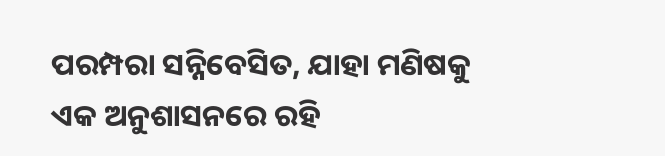ପରମ୍ପରା ସନ୍ନିବେସିତ, ଯାହା ମଣିଷକୁ ଏକ ଅନୁଶାସନରେ ରହି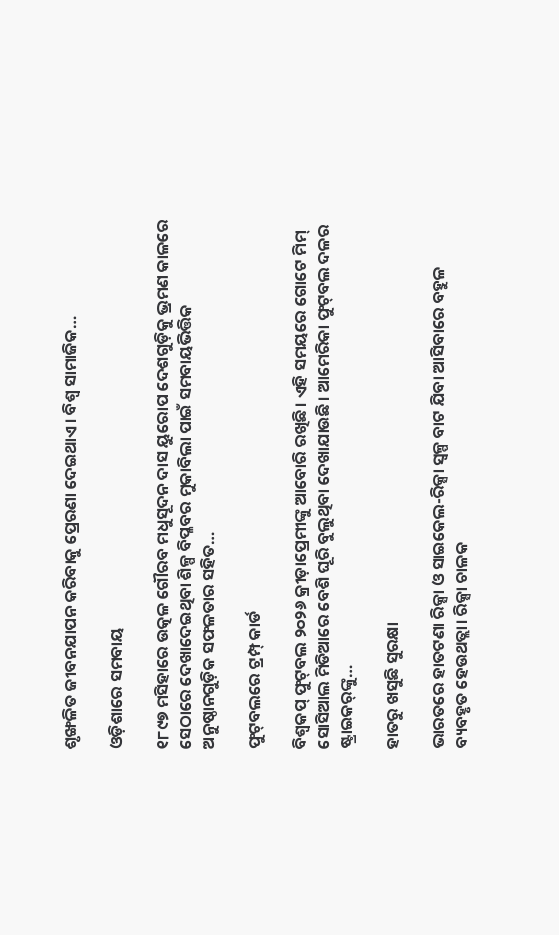ଶୃଙ୍ଖଳିତ ଜୀବନଯାପନ କରିବାକୁ ପ୍ରେରଣା ଦେଇଥାଏ। ବିଶ୍ୱ ସାମାଜିକ…

ଓଡ଼ିଶାରେ ସମବାୟ

୧୮୯୭ ମସିହାରେ ଉତ୍କଳ ଗୌରବ ମଧୁସୂଦନ ଦାସ ୟୁରୋପ ଦେଶଗୁଡ଼ିକୁ ଭ୍ରମଣ କାଳରେ ସେଠାରେ ଦେଖାଦେଇଥିବା ଶିଳ୍ପ ବିପ୍ଳବର ମୁକାବିଲା ପାଇଁ ସମବାୟଭିତ୍ତିକ ଅନୁଷ୍ଠାନଗୁଡ଼ିକ ସଫଳତାର ସହିତ…

ଫୁଟ୍‌ବଲରେ ଟ୍ରମ୍ପ୍‌ କାର୍ଡ

ବିଶ୍ୱକପ୍‌ ଫୁଟ୍‌ବଲ ୨୦୨୬ କ୍ରୀଡ଼ାପ୍ରେମୀଙ୍କୁ ଆବୋରି ରଖିଛି। ଏହି ସମୟରେ ଗୋଟେ ମିମ୍‌ ସୋସିଆଲ ମିଡିଆରେ ବେଶି ଘୂରି ବୁଲୁଥିବା ଦେଖାଯାଉଛି। ଆମେରିକା ଫୁଟ୍‌ବଲ ଦଳର ଷ୍ଟ୍ରାଇକର୍‌ଙ୍କୁ…

ହାତରୁ ଖସୁଛି ସୁରକ୍ଷା

ଭାରତରେ ହାତଟଣା ରିକ୍ସା ଓ ସାଇକେଲ-ରିକ୍ସା ସ୍ବଳ୍ପ ବାଟ ଯିବା ଆସିବାରେ ବହୁଳ ବ୍ୟବହୃତ ହେଉଥତ୍ଲା। ରିକ୍ସା ଚାଳକ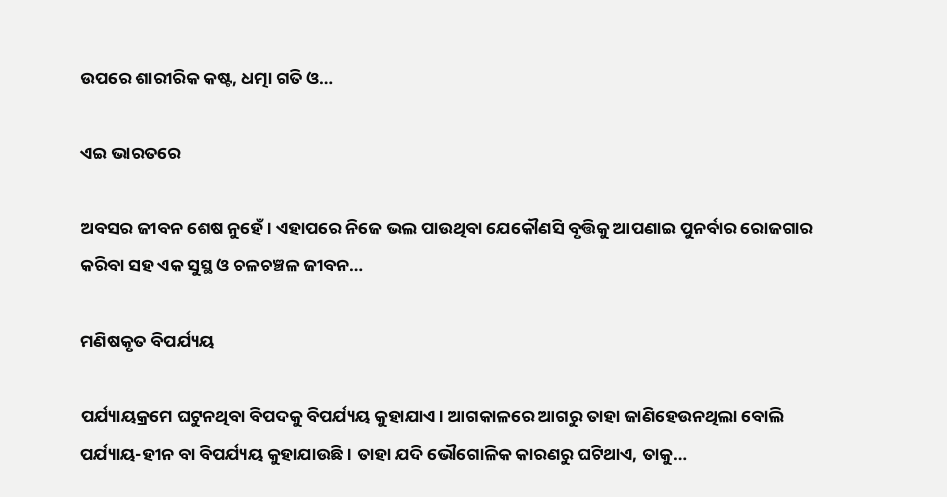ଉପରେ ଶାରୀରିକ କଷ୍ଟ, ଧତ୍ମା ଗତି ଓ…

ଏଇ ଭାରତରେ

ଅବସର ଜୀବନ ଶେଷ ନୁହେଁ। ଏହାପରେ ନିଜେ ଭଲ ପାଉଥିବା ଯେକୌଣସି ବୃତ୍ତିକୁ ଆପଣାଇ ପୁନର୍ବାର ରୋଜଗାର କରିବା ସହ ଏକ ସୁସ୍ଥ ଓ ଚଳଚଞ୍ଚଳ ଜୀବନ…

ମଣିଷକୃତ ବିପର୍ଯ୍ୟୟ

ପର୍ଯ୍ୟାୟକ୍ରମେ ଘଟୁନଥିବା ବିପଦକୁ ବିପର୍ଯ୍ୟୟ କୁହାଯାଏ। ଆଗକାଳରେ ଆଗରୁ ତାହା ଜାଣିହେଉନଥିଲା ବୋଲି ପର୍ଯ୍ୟାୟ-ହୀନ ବା ବିପର୍ଯ୍ୟୟ କୁହାଯାଉଛି। ତାହା ଯଦି ଭୌଗୋଳିକ କାରଣରୁ ଘଟିଥାଏ, ତାକୁ…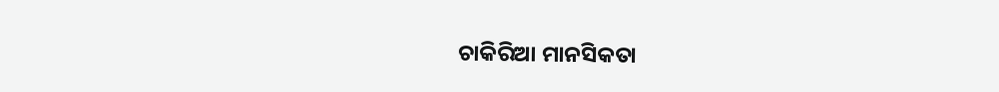ଚାକିରିଆ ମାନସିକତା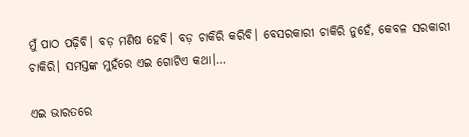ମୁଁ ପାଠ ପଢ଼ିବି। ବଡ଼ ମଣିଷ ହେବି। ବଡ଼ ଚାକିରି କରିବି। ବେସରକାରୀ ଚାକିରି ନୁହେଁ, କେବଳ ସରକାରୀ ଚାକିରି। ସମସ୍ତଙ୍କ ମୁହଁରେ ଏଇ ଗୋଟିଏ କଥା।…

ଏଇ ଭାରତରେ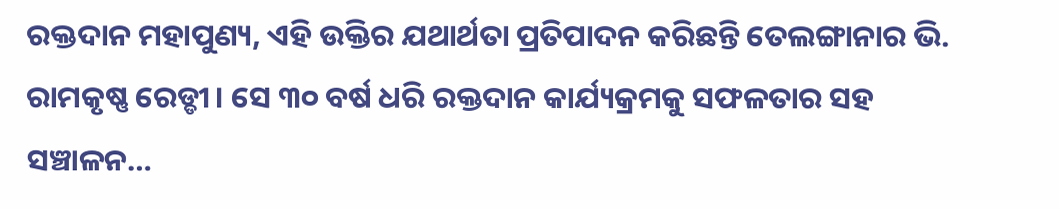ରକ୍ତଦାନ ମହାପୁଣ୍ୟ, ଏହି ଉକ୍ତିର ଯଥାର୍ଥତା ପ୍ରତିପାଦନ କରିଛନ୍ତି ତେଲଙ୍ଗାନାର ଭି. ରାମକୃଷ୍ଣ ରେଡ୍ଡୀ। ସେ ୩୦ ବର୍ଷ ଧରି ରକ୍ତଦାନ କାର୍ଯ୍ୟକ୍ରମକୁ ସଫଳତାର ସହ ସଞ୍ଚାଳନ…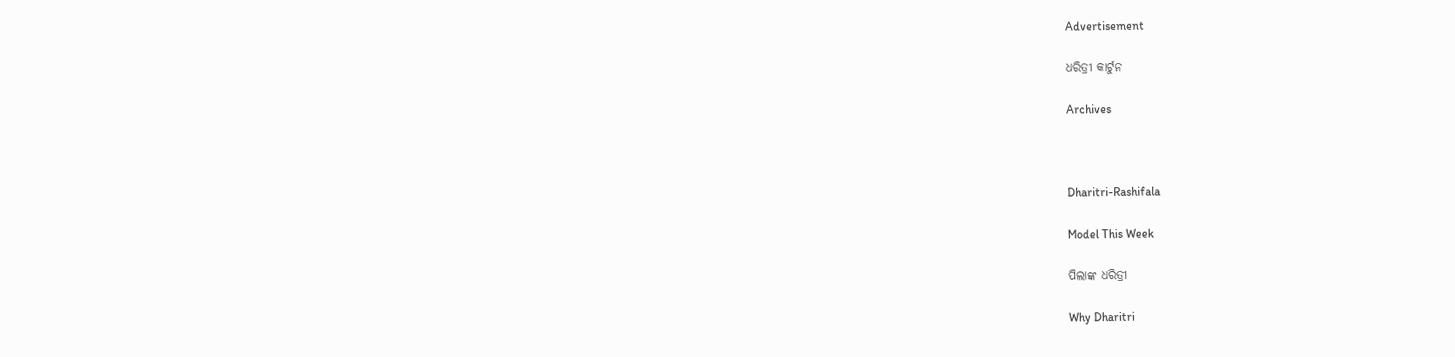Advertisement

ଧରିତ୍ରୀ କାର୍ଟୁନ

Archives



Dharitri-Rashifala

Model This Week

ପିଲାଙ୍କ ଧରିତ୍ରୀ

Why Dharitri